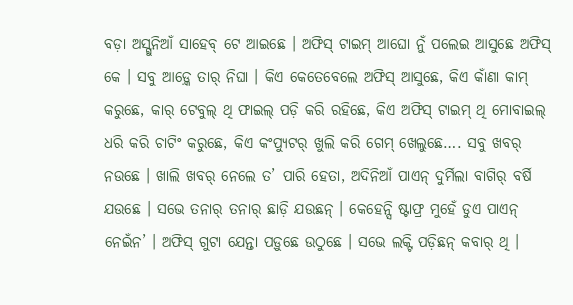ବଡ଼ା ଅସ୍ଗୁନିଆଁ ସାହେବ୍ ଟେ ଆଇଛେ । ଅଫିସ୍ ଟାଇମ୍ ଆଘୋ ନୁଁ ପଲେଇ ଆସୁଛେ ଅଫିସ୍ କେ । ସବୁ ଆଡ଼୍କେ ତାର୍ ନିଘା । କିଏ କେତେବେଲେ ଅଫିସ୍ ଆସୁଛେ, କିଏ କାଁଣା କାମ୍ କରୁଛେ, କାର୍ ଟେବୁଲ୍ ଥି ଫାଇଲ୍ ପଡ଼ି କରି ରହିଛେ, କିଏ ଅଫିସ୍ ଟାଇମ୍ ଥି ମୋବାଇଲ୍ ଧରି କରି ଚାଟିଂ କରୁଛେ, କିଏ କଂପ୍ୟୁଟର୍ ଖୁଲି କରି ଗେମ୍ ଖେଲୁଛେ…. ସବୁ ଖବର୍ ନଉଛେ । ଖାଲି ଖବର୍ ନେଲେ ତ’ ପାରି ହେତା, ଅଦିନିଆଁ ପାଏନ୍ ଦୁର୍ମିଲା ବାଗିର୍ ବର୍ଷି ଯଉଛେ । ସଭେ ତନାର୍ ତନାର୍ ଛାଡ଼ି ଯଉଛନ୍ । କେହେନ୍ସି ଷ୍ଟାଫ୍ର ମୁହେଁ ଡୁଏ ପାଏନ୍ ନେଇଁନ’ । ଅଫିସ୍ ଗୁଟା ଯେନ୍ତା ପଡ଼ୁଛେ ଉଠୁଛେ । ସଭେ ଲକ୍ଟି ପଡ଼ିଛନ୍ କବାର୍ ଥି ।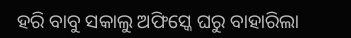ହରି ବାବୁ ସକାଲୁ ଅଫିସ୍କେ ଘରୁ ବାହାରିଲା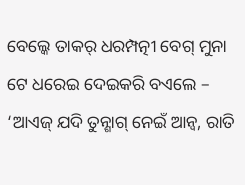ବେଲ୍କେ ତାକର୍ ଧରମ୍ପତ୍ନୀ ବେଗ୍ ମୁନା ଟେ ଧରେଇ ଦେଇକରି ବଏଲେ – ‘ଆଏଜ୍ ଯଦି ତୁନ୍ଶାଗ୍ ନେଇଁ ଆନ୍ବ, ରାତି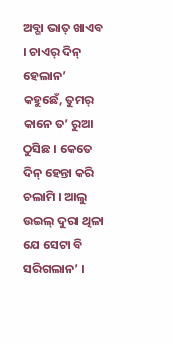ଅବ୍ଗା ଭାତ୍ ଖାଏବ । ଚାଏର୍ ଦିନ୍ ହେଲାନ’ କହୁଛେଁ, ତୁମର୍ କାନେ ତ’ ରୁଆ ଠୁସିଛ । କେତେ ଦିନ୍ ହେନ୍ତା କରି ଚଲାମି । ଆଲୁ ଉଇଲ୍ ଦୁରା ଥିଳା ଯେ ସେଟା ବି ସରିଗଲାନ’ ।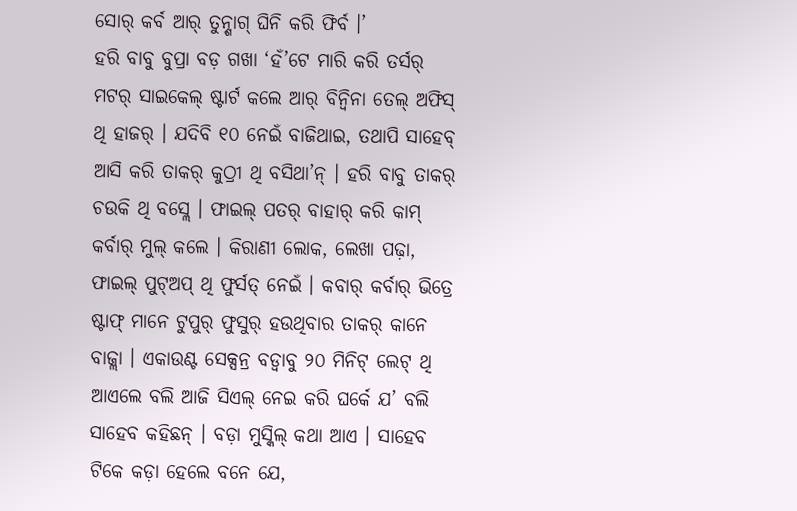ସୋର୍ କର୍ବ ଆର୍ ତୁନ୍ଶାଗ୍ ଘିନି କରି ଫିର୍ବ ।’
ହରି ବାବୁ ବୁପ୍ରା ବଡ଼ ଗଖା ‘ହଁ’ଟେ ମାରି କରି ତର୍ସର୍ ମଟର୍ ସାଇକେଲ୍ ଷ୍ଟାର୍ଟ କଲେ ଆର୍ ବିନ୍ବିନା ତେଲ୍ ଅଫିସ୍ ଥି ହାଜର୍ । ଯଦିବି ୧୦ ନେଇଁ ବାଜିଥାଇ, ତଥାପି ସାହେବ୍ ଆସି କରି ତାକର୍ କୁଠ୍ରୀ ଥି ବସିଥା’ନ୍ । ହରି ବାବୁ ତାକର୍ ଚଉକି ଥି ବସ୍ଲେ । ଫାଇଲ୍ ପତର୍ ବାହାର୍ କରି କାମ୍ କର୍ବାର୍ ମୁଲ୍ କଲେ । କିରାଣୀ ଲୋକ, ଲେଖା ପଢ଼ା, ଫାଇଲ୍ ପୁଟ୍ଅପ୍ ଥି ଫୁର୍ସତ୍ ନେଇଁ । କବାର୍ କର୍ବାର୍ ଭିତ୍ରେ ଷ୍ଟାଫ୍ ମାନେ ଟୁପୁର୍ ଫୁସୁର୍ ହଉଥିବାର ତାକର୍ କାନେ ବାଜ୍ଲା । ଏକାଉଣ୍ଟ ସେକ୍ସନ୍ର ବଡ୍ବାବୁ ୨୦ ମିନିଟ୍ ଲେଟ୍ ଥି ଆଏଲେ ବଲି ଆଜି ସିଏଲ୍ ନେଇ କରି ଘର୍କେ ଯ’ ବଲି ସାହେବ କହିଛନ୍ । ବଡ଼ା ମୁସ୍କିଲ୍ କଥା ଆଏ । ସାହେବ ଟିକେ କଡ଼ା ହେଲେ ବନେ ଯେ,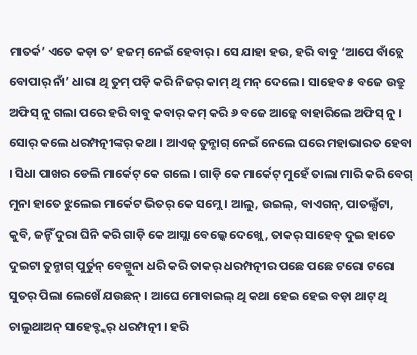ମାତର୍କ’ ଏତେ କଡ଼ା ତ’ ହଜମ୍ ନେଇଁ ହେବାର୍ । ସେ ଯାହା ହଉ, ହରି ବାବୁ ‘ଆପେ ବାଁଚ୍ଲେ ବୋପାର୍ ନାଁ’ ଧାରା ଥି ତୁମ୍ ପଡ଼ି କରି ନିଜର୍ କାମ୍ ଥି ମନ୍ ଦେଲେ । ସାହେବ ୫ ବଜେ ଉତ୍ରୁ ଅଫିସ୍ ନୁ ଗଲା ପରେ ହରି ବାବୁ କବାର୍ କମ୍ କରି ୬ ବଜେ ଆଡ଼୍କେ ବାହାରିଲେ ଅଫିସ୍ ନୁ । ସୋର୍ କଲେ ଧରମ୍ପତ୍ନୀଙ୍କର୍ କଥା । ଆଏଜ୍ ତୁନ୍ଶାଗ୍ ନେଇଁ ନେଲେ ଘରେ ମହାଭାରତ ହେବା । ସିଧା ପାଖର ଡେଲି ମାର୍କେଟ୍ କେ ଗଲେ । ଗାଡ଼ି କେ ମାର୍କେଟ୍ ମୁହେଁ ତାଲା ମାରି କରି ବେଗ୍ ମୁନା ହାତେ ଝୁଲେଇ ମାର୍କେଟ ଭିତର୍ କେ ସମ୍ଲେ । ଆଲୁ, ଉଇଲ୍, ବାଏଗନ୍, ପାତଲ୍ଘଁଟା, କୁବି, ଜନ୍ହିଁ ଦୁରା ଘିନି କରି ଗାଡ଼ି କେ ଆସ୍ଲା ବେଲ୍କେ ଦେଖ୍ଲେ, ତାକର୍ ସାହେବ୍ ଦୁଇ ହାତେ ଦୁଇଟା ତୁନ୍ଶାଗ୍ ପୁର୍ତୁନ୍ ବେଗ୍ମୁନା ଧରି କରି ତାକର୍ ଧରମ୍ପତ୍ନୀର ପଛେ ପଛେ ଟରୋ ଟରୋ ସୁତର୍ ପିଲା ଲେଖେଁ ଯଉଛନ୍ । ଆଘେ ମୋବାଇଲ୍ ଥି କଥା ହେଇ ହେଇ ବଡ଼ା ଥାଟ୍ ଥି ଚାଲୁଥାଅନ୍ ସାହେବ୍ଙ୍କର୍ ଧରମ୍ପତ୍ନୀ । ହରି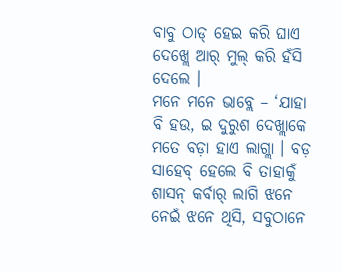ବାବୁ ଠାଡ୍ ହେଇ କରି ଘାଏ ଦେଖ୍ଲେ ଆର୍ ମୁଲ୍ କରି ହଁସି ଦେଲେ ।
ମନେ ମନେ ଭାବ୍ଲେ – ‘ଯାହା ବି ହଉ, ଇ ଦୁରୁଶ ଦେଖ୍ଲାକେ ମତେ ବଡ଼ା ହାଏ ଲାଗ୍ଲା । ବଡ଼ ସାହେବ୍ ହେଲେ ବି ତାହାକୁଁ ଶାସନ୍ କର୍ବାର୍ ଲାଗି ଝନେ ନେଇଁ ଝନେ ଥିସି, ସବୁଠାନେ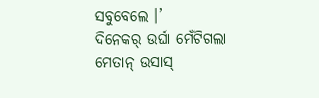ସବୁବେଲେ ।’
ଦିନେକର୍ ଉର୍ଘା ମେଁଟିଗଲା ମେତାନ୍ ଉସାସ୍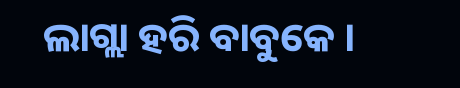ଲାଗ୍ଲା ହରି ବାବୁକେ ।